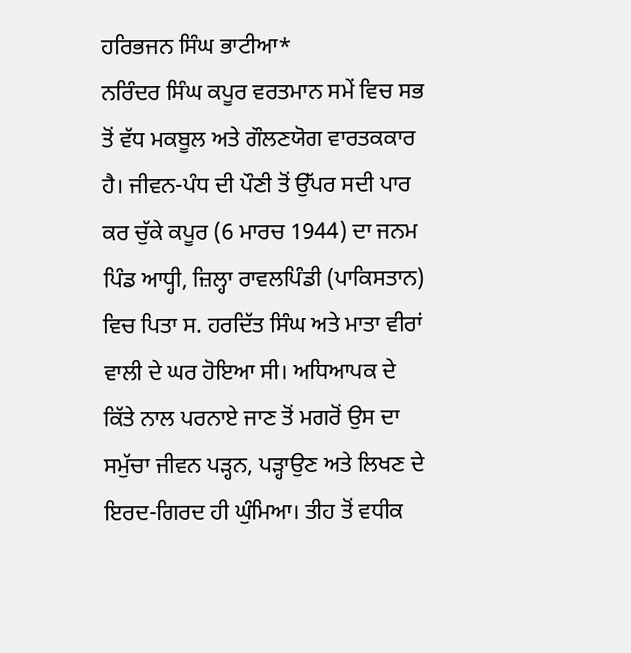ਹਰਿਭਜਨ ਸਿੰਘ ਭਾਟੀਆ*
ਨਰਿੰਦਰ ਸਿੰਘ ਕਪੂਰ ਵਰਤਮਾਨ ਸਮੇਂ ਵਿਚ ਸਭ ਤੋਂ ਵੱਧ ਮਕਬੂਲ ਅਤੇ ਗੌਲਣਯੋਗ ਵਾਰਤਕਕਾਰ ਹੈ। ਜੀਵਨ-ਪੰਧ ਦੀ ਪੌਣੀ ਤੋਂ ਉੱਪਰ ਸਦੀ ਪਾਰ ਕਰ ਚੁੱਕੇ ਕਪੂਰ (6 ਮਾਰਚ 1944) ਦਾ ਜਨਮ ਪਿੰਡ ਆਧ੍ਹੀ, ਜ਼ਿਲ੍ਹਾ ਰਾਵਲਪਿੰਡੀ (ਪਾਕਿਸਤਾਨ) ਵਿਚ ਪਿਤਾ ਸ. ਹਰਦਿੱਤ ਸਿੰਘ ਅਤੇ ਮਾਤਾ ਵੀਰਾਂ ਵਾਲੀ ਦੇ ਘਰ ਹੋਇਆ ਸੀ। ਅਧਿਆਪਕ ਦੇ ਕਿੱਤੇ ਨਾਲ ਪਰਨਾਏ ਜਾਣ ਤੋਂ ਮਗਰੋਂ ਉਸ ਦਾ ਸਮੁੱਚਾ ਜੀਵਨ ਪੜ੍ਹਨ, ਪੜ੍ਹਾਉਣ ਅਤੇ ਲਿਖਣ ਦੇ ਇਰਦ-ਗਿਰਦ ਹੀ ਘੁੰਮਿਆ। ਤੀਹ ਤੋਂ ਵਧੀਕ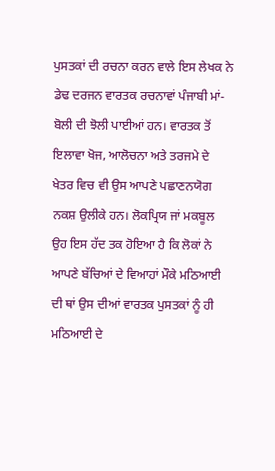ਪੁਸਤਕਾਂ ਦੀ ਰਚਨਾ ਕਰਨ ਵਾਲੇ ਇਸ ਲੇਖਕ ਨੇ ਡੇਢ ਦਰਜਨ ਵਾਰਤਕ ਰਚਨਾਵਾਂ ਪੰਜਾਬੀ ਮਾਂ-ਬੋਲੀ ਦੀ ਝੋਲੀ ਪਾਈਆਂ ਹਨ। ਵਾਰਤਕ ਤੋਂ ਇਲਾਵਾ ਖੋਜ, ਆਲੋਚਨਾ ਅਤੇ ਤਰਜਮੇ ਦੇ ਖੇਤਰ ਵਿਚ ਵੀ ਉਸ ਆਪਣੇ ਪਛਾਣਨਯੋਗ ਨਕਸ਼ ਉਲੀਕੇ ਹਨ। ਲੋਕਪ੍ਰਿਯ ਜਾਂ ਮਕਬੂਲ ਉਹ ਇਸ ਹੱਦ ਤਕ ਹੋਇਆ ਹੈ ਕਿ ਲੋਕਾਂ ਨੇ ਆਪਣੇ ਬੱਚਿਆਂ ਦੇ ਵਿਆਹਾਂ ਮੌਕੇ ਮਠਿਆਈ ਦੀ ਥਾਂ ਉਸ ਦੀਆਂ ਵਾਰਤਕ ਪੁਸਤਕਾਂ ਨੂੰ ਹੀ ਮਠਿਆਈ ਦੇ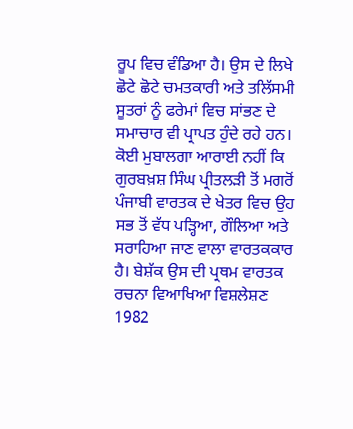ਰੂਪ ਵਿਚ ਵੰਡਿਆ ਹੈ। ਉਸ ਦੇ ਲਿਖੇ ਛੋਟੇ ਛੋਟੇ ਚਮਤਕਾਰੀ ਅਤੇ ਤਲਿੱਸਮੀ ਸੂਤਰਾਂ ਨੂੰ ਫਰੇਮਾਂ ਵਿਚ ਸਾਂਭਣ ਦੇ ਸਮਾਚਾਰ ਵੀ ਪ੍ਰਾਪਤ ਹੁੰਦੇ ਰਹੇ ਹਨ। ਕੋਈ ਮੁਬਾਲਗਾ ਆਰਾਈ ਨਹੀਂ ਕਿ ਗੁਰਬਖ਼ਸ਼ ਸਿੰਘ ਪ੍ਰੀਤਲੜੀ ਤੋਂ ਮਗਰੋਂ ਪੰਜਾਬੀ ਵਾਰਤਕ ਦੇ ਖੇਤਰ ਵਿਚ ਉਹ ਸਭ ਤੋਂ ਵੱਧ ਪੜ੍ਹਿਆ, ਗੌਲਿਆ ਅਤੇ ਸਰਾਹਿਆ ਜਾਣ ਵਾਲਾ ਵਾਰਤਕਕਾਰ ਹੈ। ਬੇਸ਼ੱਕ ਉਸ ਦੀ ਪ੍ਰਥਮ ਵਾਰਤਕ ਰਚਨਾ ਵਿਆਖਿਆ ਵਿਸ਼ਲੇਸ਼ਣ 1982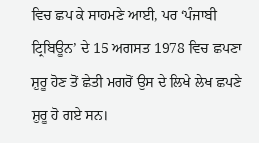ਵਿਚ ਛਪ ਕੇ ਸਾਹਮਣੇ ਆਈ, ਪਰ ‘ਪੰਜਾਬੀ ਟ੍ਰਿਬਿਊਨ’ ਦੇ 15 ਅਗਸਤ 1978 ਵਿਚ ਛਪਣਾ ਸ਼ੁਰੂ ਹੋਣ ਤੋਂ ਛੇਤੀ ਮਗਰੋਂ ਉਸ ਦੇ ਲਿਖੇ ਲੇਖ ਛਪਣੇ ਸ਼ੁਰੂ ਹੋ ਗਏ ਸਨ।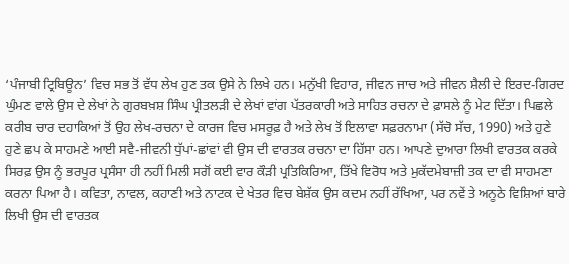‘ਪੰਜਾਬੀ ਟ੍ਰਿਬਿਊਨ’ ਵਿਚ ਸਭ ਤੋਂ ਵੱਧ ਲੇਖ ਹੁਣ ਤਕ ਉਸੇ ਨੇ ਲਿਖੇ ਹਨ। ਮਨੁੱਖੀ ਵਿਹਾਰ, ਜੀਵਨ ਜਾਚ ਅਤੇ ਜੀਵਨ ਸ਼ੈਲੀ ਦੇ ਇਰਦ-ਗਿਰਦ ਘੁੰਮਣ ਵਾਲੇ ਉਸ ਦੇ ਲੇਖਾਂ ਨੇ ਗੁਰਬਖ਼ਸ਼ ਸਿੰਘ ਪ੍ਰੀਤਲੜੀ ਦੇ ਲੇਖਾਂ ਵਾਂਗ ਪੱਤਰਕਾਰੀ ਅਤੇ ਸਾਹਿਤ ਰਚਨਾ ਦੇ ਫ਼ਾਸਲੇ ਨੂੰ ਮੇਟ ਦਿੱਤਾ। ਪਿਛਲੇ ਕਰੀਬ ਚਾਰ ਦਹਾਕਿਆਂ ਤੋਂ ਉਹ ਲੇਖ-ਰਚਨਾ ਦੇ ਕਾਰਜ ਵਿਚ ਮਸਰੂਫ਼ ਹੈ ਅਤੇ ਲੇਖ ਤੋਂ ਇਲਾਵਾ ਸਫ਼ਰਨਾਮਾ (ਸੱਚੋ ਸੱਚ, 1990) ਅਤੇ ਹੁਣੇ ਹੁਣੇ ਛਪ ਕੇ ਸਾਹਮਣੇ ਆਈ ਸਵੈ-ਜੀਵਨੀ ਧੁੱਪਾਂ-ਛਾਂਵਾਂ ਵੀ ਉਸ ਦੀ ਵਾਰਤਕ ਰਚਨਾ ਦਾ ਹਿੱਸਾ ਹਨ। ਆਪਣੇ ਦੁਆਰਾ ਲਿਖੀ ਵਾਰਤਕ ਕਰਕੇ ਸਿਰਫ਼ ਉਸ ਨੂੰ ਭਰਪੂਰ ਪ੍ਰਸੰਸਾ ਹੀ ਨਹੀਂ ਮਿਲੀ ਸਗੋਂ ਕਈ ਵਾਰ ਕੌੜੀ ਪ੍ਰਤਿਕਿਰਿਆ, ਤਿੱਖੇ ਵਿਰੋਧ ਅਤੇ ਮੁਕੱਦਮੇਬਾਜ਼ੀ ਤਕ ਦਾ ਵੀ ਸਾਹਮਣਾ ਕਰਨਾ ਪਿਆ ਹੈ। ਕਵਿਤਾ, ਨਾਵਲ, ਕਹਾਣੀ ਅਤੇ ਨਾਟਕ ਦੇ ਖੇਤਰ ਵਿਚ ਬੇਸ਼ੱਕ ਉਸ ਕਦਮ ਨਹੀਂ ਰੱਖਿਆ, ਪਰ ਨਵੇਂ ਤੇ ਅਨੂਠੇ ਵਿਸ਼ਿਆਂ ਬਾਰੇ ਲਿਖੀ ਉਸ ਦੀ ਵਾਰਤਕ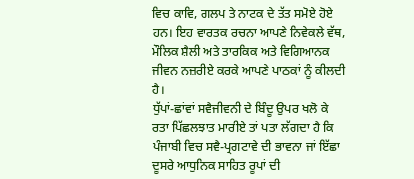ਵਿਚ ਕਾਵਿ, ਗਲਪ ਤੇ ਨਾਟਕ ਦੇ ਤੱਤ ਸਮੋਏ ਹੋਏ ਹਨ। ਇਹ ਵਾਰਤਕ ਰਚਨਾ ਆਪਣੇ ਨਿਵੇਕਲੇ ਵੱਥ, ਮੌਲਿਕ ਸ਼ੈਲੀ ਅਤੇ ਤਾਰਕਿਕ ਅਤੇ ਵਿਗਿਆਨਕ ਜੀਵਨ ਨਜ਼ਰੀਏ ਕਰਕੇ ਆਪਣੇ ਪਾਠਕਾਂ ਨੂੰ ਕੀਲਦੀ ਹੈ।
ਧੁੱਪਾਂ-ਛਾਂਵਾਂ ਸਵੈਜੀਵਨੀ ਦੇ ਬਿੰਦੂ ਉਪਰ ਖਲੋ ਕੇ ਰਤਾ ਪਿੱਛਲਝਾਤ ਮਾਰੀਏ ਤਾਂ ਪਤਾ ਲੱਗਦਾ ਹੈ ਕਿ ਪੰਜਾਬੀ ਵਿਚ ਸਵੈ-ਪ੍ਰਗਟਾਵੇ ਦੀ ਭਾਵਨਾ ਜਾਂ ਇੱਛਾ ਦੂਸਰੇ ਆਧੁਨਿਕ ਸਾਹਿਤ ਰੂਪਾਂ ਦੀ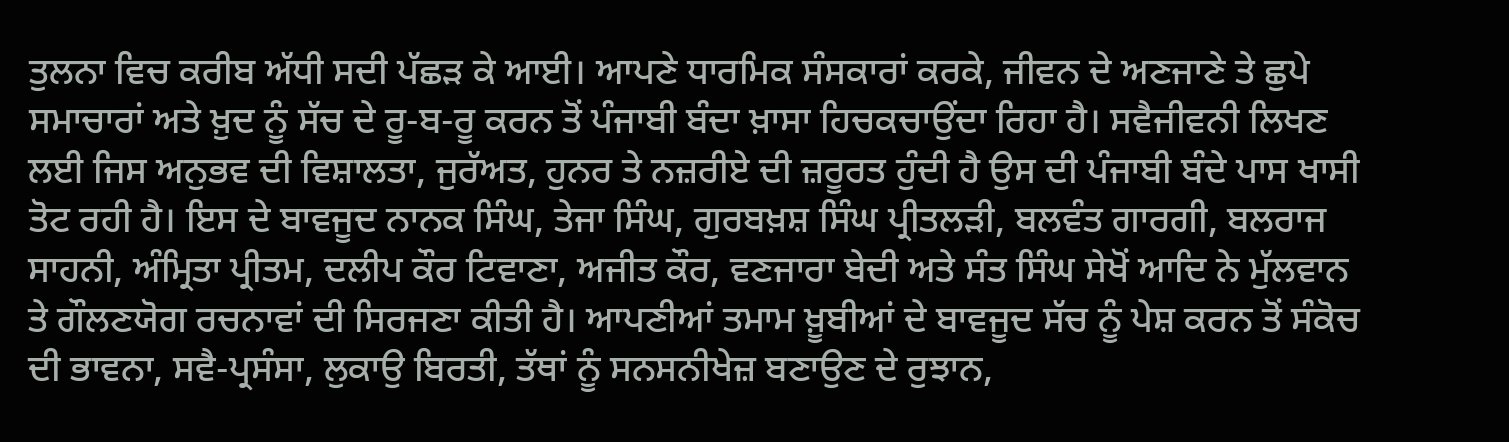ਤੁਲਨਾ ਵਿਚ ਕਰੀਬ ਅੱਧੀ ਸਦੀ ਪੱਛੜ ਕੇ ਆਈ। ਆਪਣੇ ਧਾਰਮਿਕ ਸੰਸਕਾਰਾਂ ਕਰਕੇ, ਜੀਵਨ ਦੇ ਅਣਜਾਣੇ ਤੇ ਛੁਪੇ ਸਮਾਚਾਰਾਂ ਅਤੇ ਖ਼ੁਦ ਨੂੰ ਸੱਚ ਦੇ ਰੂ-ਬ-ਰੂ ਕਰਨ ਤੋਂ ਪੰਜਾਬੀ ਬੰਦਾ ਖ਼ਾਸਾ ਹਿਚਕਚਾਉਂਦਾ ਰਿਹਾ ਹੈ। ਸਵੈਜੀਵਨੀ ਲਿਖਣ ਲਈ ਜਿਸ ਅਨੁਭਵ ਦੀ ਵਿਸ਼ਾਲਤਾ, ਜੁਰੱਅਤ, ਹੁਨਰ ਤੇ ਨਜ਼ਰੀਏ ਦੀ ਜ਼ਰੂਰਤ ਹੁੰਦੀ ਹੈ ਉਸ ਦੀ ਪੰਜਾਬੀ ਬੰਦੇ ਪਾਸ ਖਾਸੀ ਤੋਟ ਰਹੀ ਹੈ। ਇਸ ਦੇ ਬਾਵਜੂਦ ਨਾਨਕ ਸਿੰਘ, ਤੇਜਾ ਸਿੰਘ, ਗੁਰਬਖ਼ਸ਼ ਸਿੰਘ ਪ੍ਰੀਤਲੜੀ, ਬਲਵੰਤ ਗਾਰਗੀ, ਬਲਰਾਜ ਸਾਹਨੀ, ਅੰਮ੍ਰਿਤਾ ਪ੍ਰੀਤਮ, ਦਲੀਪ ਕੌਰ ਟਿਵਾਣਾ, ਅਜੀਤ ਕੌਰ, ਵਣਜਾਰਾ ਬੇਦੀ ਅਤੇ ਸੰਤ ਸਿੰਘ ਸੇਖੋਂ ਆਦਿ ਨੇ ਮੁੱਲਵਾਨ ਤੇ ਗੌਲਣਯੋਗ ਰਚਨਾਵਾਂ ਦੀ ਸਿਰਜਣਾ ਕੀਤੀ ਹੈ। ਆਪਣੀਆਂ ਤਮਾਮ ਖ਼ੂਬੀਆਂ ਦੇ ਬਾਵਜੂਦ ਸੱਚ ਨੂੰ ਪੇਸ਼ ਕਰਨ ਤੋਂ ਸੰਕੋਚ ਦੀ ਭਾਵਨਾ, ਸਵੈ-ਪ੍ਰਸੰਸਾ, ਲੁਕਾਉ ਬਿਰਤੀ, ਤੱਥਾਂ ਨੂੰ ਸਨਸਨੀਖੇਜ਼ ਬਣਾਉਣ ਦੇ ਰੁਝਾਨ,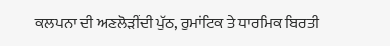ਕਲਪਨਾ ਦੀ ਅਣਲੋੜੀਂਦੀ ਪੁੱਠ, ਰੁਮਾਂਟਿਕ ਤੇ ਧਾਰਮਿਕ ਬਿਰਤੀ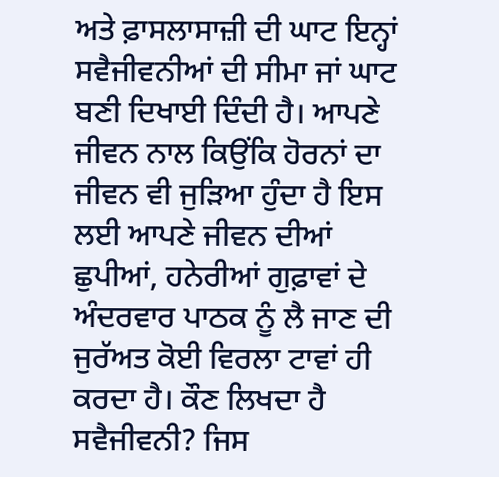ਅਤੇ ਫ਼ਾਸਲਾਸਾਜ਼ੀ ਦੀ ਘਾਟ ਇਨ੍ਹਾਂ ਸਵੈਜੀਵਨੀਆਂ ਦੀ ਸੀਮਾ ਜਾਂ ਘਾਟ ਬਣੀ ਦਿਖਾਈ ਦਿੰਦੀ ਹੈ। ਆਪਣੇ ਜੀਵਨ ਨਾਲ ਕਿਉਂਕਿ ਹੋਰਨਾਂ ਦਾ ਜੀਵਨ ਵੀ ਜੁੜਿਆ ਹੁੰਦਾ ਹੈ ਇਸ ਲਈ ਆਪਣੇ ਜੀਵਨ ਦੀਆਂ ਛੁਪੀਆਂ, ਹਨੇਰੀਆਂ ਗੁਫ਼ਾਵਾਂ ਦੇ ਅੰਦਰਵਾਰ ਪਾਠਕ ਨੂੰ ਲੈ ਜਾਣ ਦੀ ਜੁਰੱਅਤ ਕੋਈ ਵਿਰਲਾ ਟਾਵਾਂ ਹੀ ਕਰਦਾ ਹੈ। ਕੌਣ ਲਿਖਦਾ ਹੈ ਸਵੈਜੀਵਨੀ? ਜਿਸ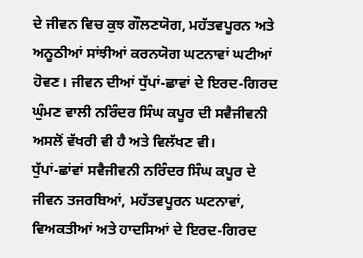ਦੇ ਜੀਵਨ ਵਿਚ ਕੁਝ ਗੌਲਣਯੋਗ, ਮਹੱਤਵਪੂਰਨ ਅਤੇ ਅਨੂਠੀਆਂ ਸਾਂਝੀਆਂ ਕਰਨਯੋਗ ਘਟਨਾਵਾਂ ਘਟੀਆਂ ਹੋਵਣ। ਜੀਵਨ ਦੀਆਂ ਧੁੱਪਾਂ-ਛਾਵਾਂ ਦੇ ਇਰਦ-ਗਿਰਦ ਘੁੰਮਣ ਵਾਲੀ ਨਰਿੰਦਰ ਸਿੰਘ ਕਪੂਰ ਦੀ ਸਵੈਜੀਵਨੀ ਅਸਲੋਂ ਵੱਖਰੀ ਵੀ ਹੈ ਅਤੇ ਵਿਲੱਖਣ ਵੀ।
ਧੁੱਪਾਂ-ਛਾਂਵਾਂ ਸਵੈਜੀਵਨੀ ਨਰਿੰਦਰ ਸਿੰਘ ਕਪੂਰ ਦੇ ਜੀਵਨ ਤਜਰਬਿਆਂ, ਮਹੱਤਵਪੂਰਨ ਘਟਨਾਵਾਂ, ਵਿਅਕਤੀਆਂ ਅਤੇ ਹਾਦਸਿਆਂ ਦੇ ਇਰਦ-ਗਿਰਦ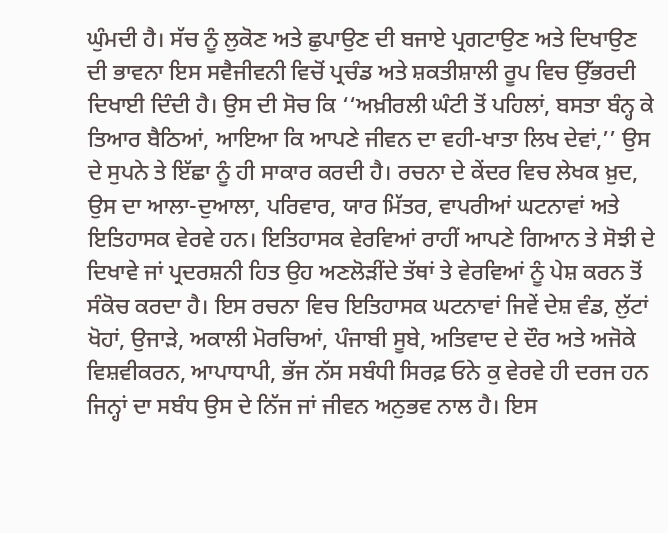ਘੁੰਮਦੀ ਹੈ। ਸੱਚ ਨੂੰ ਲੁਕੋਣ ਅਤੇ ਛੁਪਾਉਣ ਦੀ ਬਜਾਏ ਪ੍ਰਗਟਾਉਣ ਅਤੇ ਦਿਖਾਉਣ ਦੀ ਭਾਵਨਾ ਇਸ ਸਵੈਜੀਵਨੀ ਵਿਚੋਂ ਪ੍ਰਚੰਡ ਅਤੇ ਸ਼ਕਤੀਸ਼ਾਲੀ ਰੂਪ ਵਿਚ ਉੱਭਰਦੀ ਦਿਖਾਈ ਦਿੰਦੀ ਹੈ। ਉਸ ਦੀ ਸੋਚ ਕਿ ‘‘ਅਖ਼ੀਰਲੀ ਘੰਟੀ ਤੋਂ ਪਹਿਲਾਂ, ਬਸਤਾ ਬੰਨ੍ਹ ਕੇ ਤਿਆਰ ਬੈਠਿਆਂ, ਆਇਆ ਕਿ ਆਪਣੇ ਜੀਵਨ ਦਾ ਵਹੀ-ਖਾਤਾ ਲਿਖ ਦੇਵਾਂ,’’ ਉਸ ਦੇ ਸੁਪਨੇ ਤੇ ਇੱਛਾ ਨੂੰ ਹੀ ਸਾਕਾਰ ਕਰਦੀ ਹੈ। ਰਚਨਾ ਦੇ ਕੇਂਦਰ ਵਿਚ ਲੇਖਕ ਖ਼ੁਦ, ਉਸ ਦਾ ਆਲਾ-ਦੁਆਲਾ, ਪਰਿਵਾਰ, ਯਾਰ ਮਿੱਤਰ, ਵਾਪਰੀਆਂ ਘਟਨਾਵਾਂ ਅਤੇ ਇਤਿਹਾਸਕ ਵੇਰਵੇ ਹਨ। ਇਤਿਹਾਸਕ ਵੇਰਵਿਆਂ ਰਾਹੀਂ ਆਪਣੇ ਗਿਆਨ ਤੇ ਸੋਝੀ ਦੇ ਦਿਖਾਵੇ ਜਾਂ ਪ੍ਰਦਰਸ਼ਨੀ ਹਿਤ ਉਹ ਅਣਲੋੜੀਂਦੇ ਤੱਥਾਂ ਤੇ ਵੇਰਵਿਆਂ ਨੂੰ ਪੇਸ਼ ਕਰਨ ਤੋਂ ਸੰਕੋਚ ਕਰਦਾ ਹੈ। ਇਸ ਰਚਨਾ ਵਿਚ ਇਤਿਹਾਸਕ ਘਟਨਾਵਾਂ ਜਿਵੇਂ ਦੇਸ਼ ਵੰਡ, ਲੁੱਟਾਂ ਖੋਹਾਂ, ਉਜਾੜੇ, ਅਕਾਲੀ ਮੋਰਚਿਆਂ, ਪੰਜਾਬੀ ਸੂਬੇ, ਅਤਿਵਾਦ ਦੇ ਦੌਰ ਅਤੇ ਅਜੋਕੇ ਵਿਸ਼ਵੀਕਰਨ, ਆਪਾਧਾਪੀ, ਭੱਜ ਨੱਸ ਸਬੰਧੀ ਸਿਰਫ਼ ਓਨੇ ਕੁ ਵੇਰਵੇ ਹੀ ਦਰਜ ਹਨ ਜਿਨ੍ਹਾਂ ਦਾ ਸਬੰਧ ਉਸ ਦੇ ਨਿੱਜ ਜਾਂ ਜੀਵਨ ਅਨੁਭਵ ਨਾਲ ਹੈ। ਇਸ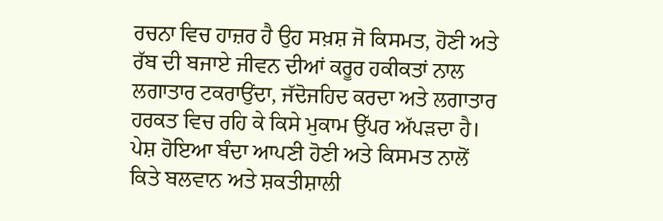ਰਚਨਾ ਵਿਚ ਹਾਜ਼ਰ ਹੈ ਉਹ ਸਖ਼ਸ਼ ਜੋ ਕਿਸਮਤ, ਹੋਣੀ ਅਤੇ ਰੱਬ ਦੀ ਬਜਾਏ ਜੀਵਨ ਦੀਆਂ ਕਰੂਰ ਹਕੀਕਤਾਂ ਨਾਲ ਲਗਾਤਾਰ ਟਕਰਾਉਂਦਾ, ਜੱਦੋਜਹਿਦ ਕਰਦਾ ਅਤੇ ਲਗਾਤਾਰ ਹਰਕਤ ਵਿਚ ਰਹਿ ਕੇ ਕਿਸੇ ਮੁਕਾਮ ਉੱਪਰ ਅੱਪੜਦਾ ਹੈ। ਪੇਸ਼ ਹੋਇਆ ਬੰਦਾ ਆਪਣੀ ਹੋਣੀ ਅਤੇ ਕਿਸਮਤ ਨਾਲੋਂ ਕਿਤੇ ਬਲਵਾਨ ਅਤੇ ਸ਼ਕਤੀਸ਼ਾਲੀ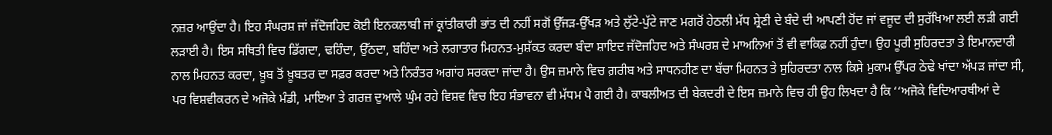ਨਜ਼ਰ ਆਉਂਦਾ ਹੈ। ਇਹ ਸੰਘਰਸ਼ ਜਾਂ ਜੱਦੋਜਹਿਦ ਕੋਈ ਇਨਕਲਾਬੀ ਜਾਂ ਕ੍ਰਾਂਤੀਕਾਰੀ ਭਾਂਤ ਦੀ ਨਹੀਂ ਸਗੋਂ ਉੱਜੜ-ਉੱਖੜ ਅਤੇ ਲੁੱਟੇ-ਪੁੱਟੇ ਜਾਣ ਮਗਰੋਂ ਹੇਠਲੀ ਮੱਧ ਸ਼੍ਰੇਣੀ ਦੇ ਬੰਦੇ ਦੀ ਆਪਣੀ ਹੋਂਦ ਜਾਂ ਵਜੂਦ ਦੀ ਸੁਰੱਖਿਆ ਲਈ ਲੜੀ ਗਈ ਲੜਾਈ ਹੈ। ਇਸ ਸਥਿਤੀ ਵਿਚ ਡਿੱਗਦਾ, ਢਹਿੰਦਾ, ਉੱਠਦਾ, ਬਹਿੰਦਾ ਅਤੇ ਲਗਾਤਾਰ ਮਿਹਨਤ-ਮੁਸ਼ੱਕਤ ਕਰਦਾ ਬੰਦਾ ਸ਼ਾਇਦ ਜੱਦੋਜਹਿਦ ਅਤੇ ਸੰਘਰਸ਼ ਦੇ ਮਾਅਨਿਆਂ ਤੋਂ ਵੀ ਵਾਕਿਫ਼ ਨਹੀਂ ਹੁੰਦਾ। ਉਹ ਪੂਰੀ ਸੁਹਿਰਦਤਾ ਤੇ ਇਮਾਨਦਾਰੀ ਨਾਲ ਮਿਹਨਤ ਕਰਦਾ, ਖ਼ੂਬ ਤੋਂ ਖ਼ੂਬਤਰ ਦਾ ਸਫ਼ਰ ਕਰਦਾ ਅਤੇ ਨਿਰੰਤਰ ਅਗਾਂਹ ਸਰਕਦਾ ਜਾਂਦਾ ਹੈ। ਉਸ ਜ਼ਮਾਨੇ ਵਿਚ ਗ਼ਰੀਬ ਅਤੇ ਸਾਧਨਹੀਣ ਦਾ ਬੱਚਾ ਮਿਹਨਤ ਤੇ ਸੁਹਿਰਦਤਾ ਨਾਲ ਕਿਸੇ ਮੁਕਾਮ ਉੱਪਰ ਠੇਢੇ ਖਾਂਦਾ ਅੱਪੜ ਜਾਂਦਾ ਸੀ, ਪਰ ਵਿਸ਼ਵੀਕਰਨ ਦੇ ਅਜੋਕੇ ਮੰਡੀ, ਮਾਇਆ ਤੇ ਗਰਜ਼ ਦੁਆਲੇ ਘੁੰਮ ਰਹੇ ਵਿਸ਼ਵ ਵਿਚ ਇਹ ਸੰਭਾਵਨਾ ਵੀ ਮੱਧਮ ਪੈ ਗਈ ਹੈ। ਕਾਬਲੀਅਤ ਦੀ ਬੇਕਦਰੀ ਦੇ ਇਸ ਜ਼ਮਾਨੇ ਵਿਚ ਹੀ ਉਹ ਲਿਖਦਾ ਹੈ ਕਿ ‘‘ਅਜੋਕੇ ਵਿਦਿਆਰਥੀਆਂ ਦੇ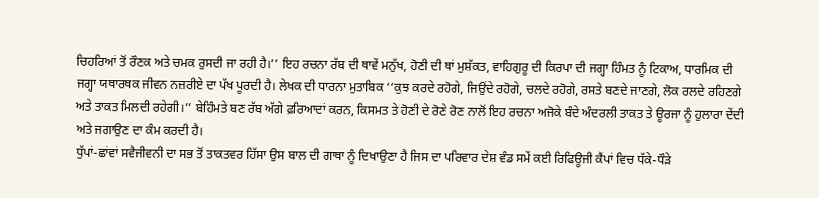ਚਿਹਰਿਆਂ ਤੋਂ ਰੌਣਕ ਅਤੇ ਚਮਕ ਰੁਸਦੀ ਜਾ ਰਹੀ ਹੈ।’’ ਇਹ ਰਚਨਾ ਰੱਬ ਦੀ ਥਾਵੇਂ ਮਨੁੱਖ, ਹੋਣੀ ਦੀ ਥਾਂ ਮੁਸ਼ੱਕਤ, ਵਾਹਿਗੁਰੂ ਦੀ ਕਿਰਪਾ ਦੀ ਜਗ੍ਹਾ ਹਿੰਮਤ ਨੂੰ ਟਿਕਾਅ, ਧਾਰਮਿਕ ਦੀ ਜਗ੍ਹਾ ਯਥਾਰਥਕ ਜੀਵਨ ਨਜ਼ਰੀਏ ਦਾ ਪੱਖ ਪੂਰਦੀ ਹੈ। ਲੇਖਕ ਦੀ ਧਾਰਨਾ ਮੁਤਾਬਿਕ ‘‘ਕੁਝ ਕਰਦੇ ਰਹੋਗੇ, ਜਿਉਂਦੇ ਰਹੋਗੇ, ਚਲਦੇ ਰਹੋਗੇ, ਰਸਤੇ ਬਣਦੇ ਜਾਣਗੇ, ਲੋਕ ਰਲਦੇ ਰਹਿਣਗੇ ਅਤੇ ਤਾਕਤ ਮਿਲਦੀ ਰਹੇਗੀ।’’ ਬੇਹਿੰਮਤੇ ਬਣ ਰੱਬ ਅੱਗੇ ਫ਼ਰਿਆਦਾਂ ਕਰਨ, ਕਿਸਮਤ ਤੇ ਹੋਣੀ ਦੇ ਰੋਣੇ ਰੋਣ ਨਾਲੋਂ ਇਹ ਰਚਨਾ ਅਜੋਕੇ ਬੰਦੇ ਅੰਦਰਲੀ ਤਾਕਤ ਤੇ ਊਰਜਾ ਨੂੰ ਹੁਲਾਰਾ ਦੇਂਦੀ ਅਤੇ ਜਗਾਉਣ ਦਾ ਕੰਮ ਕਰਦੀ ਹੈ।
ਧੁੱਪਾਂ-ਛਾਂਵਾਂ ਸਵੈਜੀਵਨੀ ਦਾ ਸਭ ਤੋਂ ਤਾਕਤਵਰ ਹਿੱਸਾ ਉਸ ਬਾਲ ਦੀ ਗਾਥਾ ਨੂੰ ਦਿਖਾਉਣਾ ਹੈ ਜਿਸ ਦਾ ਪਰਿਵਾਰ ਦੇਸ਼ ਵੰਡ ਸਮੇਂ ਕਈ ਰਿਫਿਊਜੀ ਕੈਂਪਾਂ ਵਿਚ ਧੱਕੇ-ਧੌੜੇ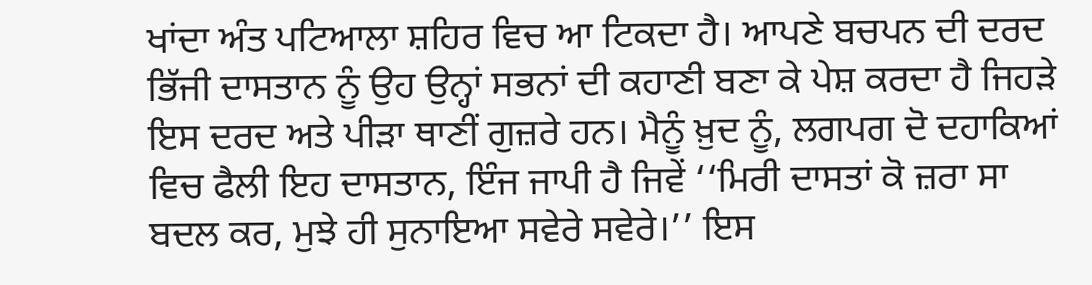ਖਾਂਦਾ ਅੰਤ ਪਟਿਆਲਾ ਸ਼ਹਿਰ ਵਿਚ ਆ ਟਿਕਦਾ ਹੈ। ਆਪਣੇ ਬਚਪਨ ਦੀ ਦਰਦ ਭਿੱਜੀ ਦਾਸਤਾਨ ਨੂੰ ਉਹ ਉਨ੍ਹਾਂ ਸਭਨਾਂ ਦੀ ਕਹਾਣੀ ਬਣਾ ਕੇ ਪੇਸ਼ ਕਰਦਾ ਹੈ ਜਿਹੜੇ ਇਸ ਦਰਦ ਅਤੇ ਪੀੜਾ ਥਾਣੀਂ ਗੁਜ਼ਰੇ ਹਨ। ਮੈਨੂੰ ਖ਼ੁਦ ਨੂੰ, ਲਗਪਗ ਦੋ ਦਹਾਕਿਆਂ ਵਿਚ ਫੈਲੀ ਇਹ ਦਾਸਤਾਨ, ਇੰਜ ਜਾਪੀ ਹੈ ਜਿਵੇਂ ‘‘ਮਿਰੀ ਦਾਸਤਾਂ ਕੋ ਜ਼ਰਾ ਸਾ ਬਦਲ ਕਰ, ਮੁਝੇ ਹੀ ਸੁਨਾਇਆ ਸਵੇਰੇ ਸਵੇਰੇ।’’ ਇਸ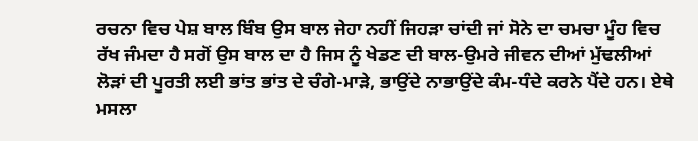ਰਚਨਾ ਵਿਚ ਪੇਸ਼ ਬਾਲ ਬਿੰਬ ਉਸ ਬਾਲ ਜੇਹਾ ਨਹੀਂ ਜਿਹੜਾ ਚਾਂਦੀ ਜਾਂ ਸੋਨੇ ਦਾ ਚਮਚਾ ਮੂੰਹ ਵਿਚ ਰੱਖ ਜੰਮਦਾ ਹੈ ਸਗੋਂ ਉਸ ਬਾਲ ਦਾ ਹੈ ਜਿਸ ਨੂੰ ਖੇਡਣ ਦੀ ਬਾਲ-ਉਮਰੇ ਜੀਵਨ ਦੀਆਂ ਮੁੱਢਲੀਆਂ ਲੋੜਾਂ ਦੀ ਪੂਰਤੀ ਲਈ ਭਾਂਤ ਭਾਂਤ ਦੇ ਚੰਗੇ-ਮਾੜੇ, ਭਾਉਂਦੇ ਨਾਭਾਉਂਦੇ ਕੰਮ-ਧੰਦੇ ਕਰਨੇ ਪੈਂਦੇ ਹਨ। ਏਥੇ ਮਸਲਾ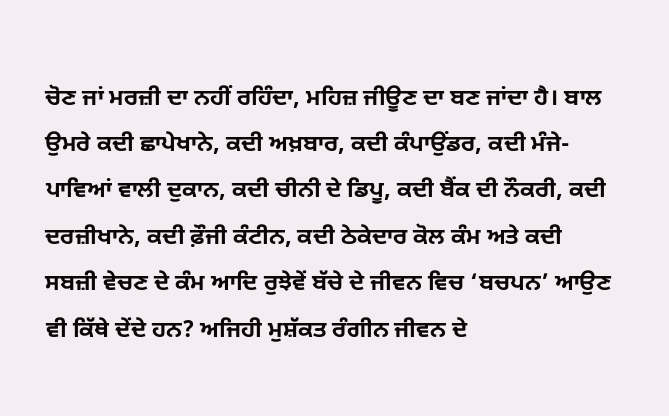ਚੋਣ ਜਾਂ ਮਰਜ਼ੀ ਦਾ ਨਹੀਂ ਰਹਿੰਦਾ, ਮਹਿਜ਼ ਜੀਊਣ ਦਾ ਬਣ ਜਾਂਦਾ ਹੈ। ਬਾਲ ਉਮਰੇ ਕਦੀ ਛਾਪੇਖਾਨੇ, ਕਦੀ ਅਖ਼ਬਾਰ, ਕਦੀ ਕੰਪਾਉਂਡਰ, ਕਦੀ ਮੰਜੇ-ਪਾਵਿਆਂ ਵਾਲੀ ਦੁਕਾਨ, ਕਦੀ ਚੀਨੀ ਦੇ ਡਿਪੂ, ਕਦੀ ਬੈਂਕ ਦੀ ਨੌਕਰੀ, ਕਦੀ ਦਰਜ਼ੀਖਾਨੇ, ਕਦੀ ਫ਼ੌਜੀ ਕੰਟੀਨ, ਕਦੀ ਠੇਕੇਦਾਰ ਕੋਲ ਕੰਮ ਅਤੇ ਕਦੀ ਸਬਜ਼ੀ ਵੇਚਣ ਦੇ ਕੰਮ ਆਦਿ ਰੁਝੇਵੇਂ ਬੱਚੇ ਦੇ ਜੀਵਨ ਵਿਚ ‘ਬਚਪਨ’ ਆਉਣ ਵੀ ਕਿੱਥੇ ਦੇਂਦੇ ਹਨ? ਅਜਿਹੀ ਮੁਸ਼ੱਕਤ ਰੰਗੀਨ ਜੀਵਨ ਦੇ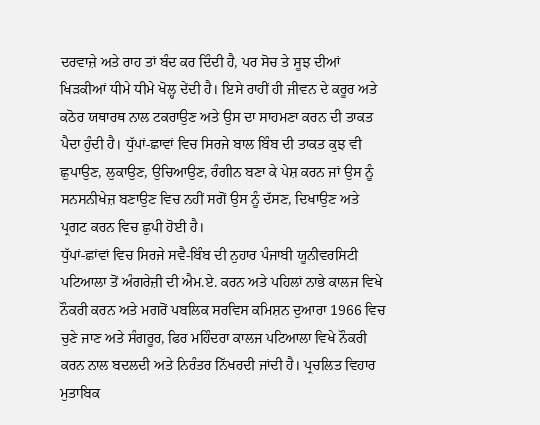ਦਰਵਾਜ਼ੇ ਅਤੇ ਰਾਹ ਤਾਂ ਬੰਦ ਕਰ ਦਿੰਦੀ ਹੈ, ਪਰ ਸੋਚ ਤੇ ਸੂਝ ਦੀਆਂ ਖਿੜਕੀਆਂ ਧੀਮੇ ਧੀਮੇ ਖੋਲ੍ਹ ਦੇਂਦੀ ਹੈ। ਇਸੇ ਰਾਹੀਂ ਹੀ ਜੀਵਨ ਦੇ ਕਰੂਰ ਅਤੇ ਕਠੋਰ ਯਥਾਰਥ ਨਾਲ ਟਕਰਾਉਣ ਅਤੇ ਉਸ ਦਾ ਸਾਹਮਣਾ ਕਰਨ ਦੀ ਤਾਕਤ ਪੈਦਾ ਹੁੰਦੀ ਹੈ। ਧੁੱਪਾਂ-ਛਾਵਾਂ ਵਿਚ ਸਿਰਜੇ ਬਾਲ ਬਿੰਬ ਦੀ ਤਾਕਤ ਕੁਝ ਵੀ ਛੁਪਾਉਣ, ਲੁਕਾਉਣ, ਉਚਿਆਉਣ, ਰੰਗੀਨ ਬਣਾ ਕੇ ਪੇਸ਼ ਕਰਨ ਜਾਂ ਉਸ ਨੂੰ ਸਨਸਨੀਖੇਜ਼ ਬਣਾਉਣ ਵਿਚ ਨਹੀਂ ਸਗੋਂ ਉਸ ਨੂੰ ਦੱਸਣ, ਦਿਖਾਉਣ ਅਤੇ ਪ੍ਰਗਟ ਕਰਨ ਵਿਚ ਛੁਪੀ ਹੋਈ ਹੈ।
ਧੁੱਪਾਂ-ਛਾਂਵਾਂ ਵਿਚ ਸਿਰਜੇ ਸਵੈ-ਬਿੰਬ ਦੀ ਨੁਹਾਰ ਪੰਜਾਬੀ ਯੂਨੀਵਰਸਿਟੀ ਪਟਿਆਲਾ ਤੋਂ ਅੰਗਰੇਜ਼ੀ ਦੀ ਐਮ.ਏ. ਕਰਨ ਅਤੇ ਪਹਿਲਾਂ ਨਾਭੇ ਕਾਲਜ ਵਿਖੇ ਨੌਕਰੀ ਕਰਨ ਅਤੇ ਮਗਰੋਂ ਪਬਲਿਕ ਸਰਵਿਸ ਕਮਿਸ਼ਨ ਦੁਆਰਾ 1966 ਵਿਚ ਚੁਣੇ ਜਾਣ ਅਤੇ ਸੰਗਰੂਰ, ਫਿਰ ਮਹਿੰਦਰਾ ਕਾਲਜ ਪਟਿਆਲਾ ਵਿਖੇ ਨੌਕਰੀ ਕਰਨ ਨਾਲ ਬਦਲਦੀ ਅਤੇ ਨਿਰੰਤਰ ਨਿੱਖਰਦੀ ਜਾਂਦੀ ਹੈ। ਪ੍ਰਚਲਿਤ ਵਿਹਾਰ ਮੁਤਾਬਿਕ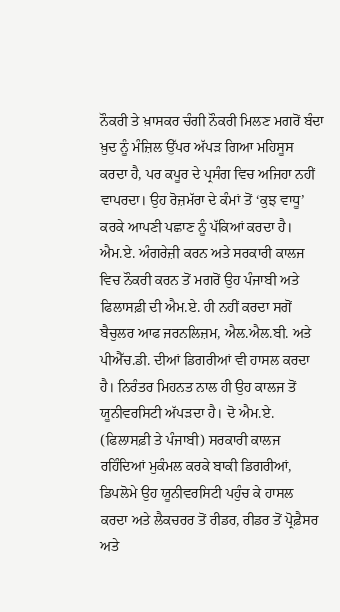ਨੌਕਰੀ ਤੇ ਖ਼ਾਸਕਰ ਚੰਗੀ ਨੌਕਰੀ ਮਿਲਣ ਮਗਰੋਂ ਬੰਦਾ ਖ਼ੁਦ ਨੂੰ ਮੰਜ਼ਿਲ ਉੱਪਰ ਅੱਪੜ ਗਿਆ ਮਹਿਸੂਸ ਕਰਦਾ ਹੈ, ਪਰ ਕਪੂਰ ਦੇ ਪ੍ਰਸੰਗ ਵਿਚ ਅਜਿਹਾ ਨਹੀਂ ਵਾਪਰਦਾ। ਉਹ ਰੋਜ਼ਮੱਰਾ ਦੇ ਕੰਮਾਂ ਤੋਂ ‘ਕੁਝ ਵਾਧੂ’ ਕਰਕੇ ਆਪਣੀ ਪਛਾਣ ਨੂੰ ਪੱਕਿਆਂ ਕਰਦਾ ਹੈ। ਐਮ.ਏ. ਅੰਗਰੇਜ਼ੀ ਕਰਨ ਅਤੇ ਸਰਕਾਰੀ ਕਾਲਜ ਵਿਚ ਨੌਕਰੀ ਕਰਨ ਤੋਂ ਮਗਰੋਂ ਉਹ ਪੰਜਾਬੀ ਅਤੇ ਫਿਲਾਸਫ਼ੀ ਦੀ ਐਮ.ਏ. ਹੀ ਨਹੀਂ ਕਰਦਾ ਸਗੋਂ ਬੈਚੁਲਰ ਆਫ ਜਰਨਲਿਜ਼ਮ, ਐਲ.ਐਲ.ਬੀ. ਅਤੇ ਪੀਐੱਚ.ਡੀ. ਦੀਆਂ ਡਿਗਰੀਆਂ ਵੀ ਹਾਸਲ ਕਰਦਾ ਹੈ। ਨਿਰੰਤਰ ਮਿਹਨਤ ਨਾਲ ਹੀ ਉਹ ਕਾਲਜ ਤੋਂ ਯੂਨੀਵਰਸਿਟੀ ਅੱਪੜਦਾ ਹੈ। ਦੋ ਐਮ.ਏ. (ਫਿਲਾਸਫ਼ੀ ਤੇ ਪੰਜਾਬੀ) ਸਰਕਾਰੀ ਕਾਲਜ ਰਹਿੰਦਿਆਂ ਮੁਕੰਮਲ ਕਰਕੇ ਬਾਕੀ ਡਿਗਰੀਆਂ, ਡਿਪਲੋਮੇ ਉਹ ਯੂਨੀਵਰਸਿਟੀ ਪਹੁੰਚ ਕੇ ਹਾਸਲ ਕਰਦਾ ਅਤੇ ਲੈਕਚਰਰ ਤੋਂ ਰੀਡਰ, ਰੀਡਰ ਤੋਂ ਪ੍ਰੋਫ਼ੈਸਰ ਅਤੇ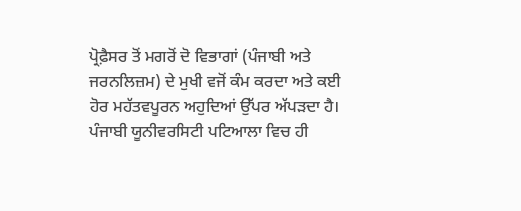ਪ੍ਰੋਫ਼ੈਸਰ ਤੋਂ ਮਗਰੋਂ ਦੋ ਵਿਭਾਗਾਂ (ਪੰਜਾਬੀ ਅਤੇ ਜਰਨਲਿਜ਼ਮ) ਦੇ ਮੁਖੀ ਵਜੋਂ ਕੰਮ ਕਰਦਾ ਅਤੇ ਕਈ ਹੋਰ ਮਹੱਤਵਪੂਰਨ ਅਹੁਦਿਆਂ ਉੱਪਰ ਅੱਪੜਦਾ ਹੈ। ਪੰਜਾਬੀ ਯੂਨੀਵਰਸਿਟੀ ਪਟਿਆਲਾ ਵਿਚ ਹੀ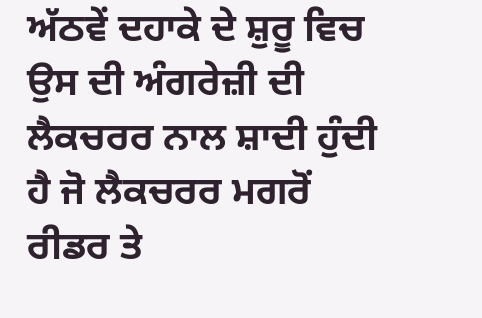ਅੱਠਵੇਂ ਦਹਾਕੇ ਦੇ ਸ਼ੁਰੂ ਵਿਚ ਉਸ ਦੀ ਅੰਗਰੇਜ਼ੀ ਦੀ ਲੈਕਚਰਰ ਨਾਲ ਸ਼ਾਦੀ ਹੁੰਦੀ ਹੈ ਜੋ ਲੈਕਚਰਰ ਮਗਰੋਂ ਰੀਡਰ ਤੇ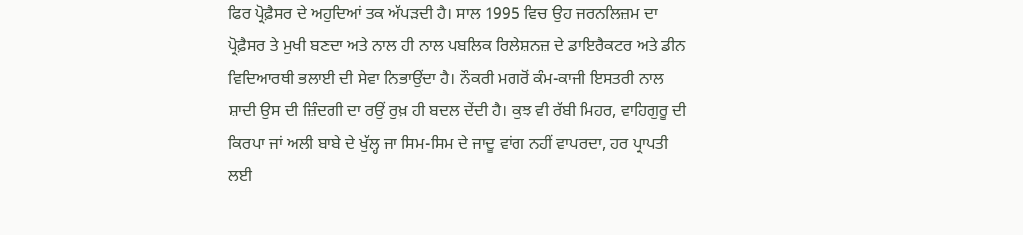ਫਿਰ ਪ੍ਰੋਫ਼ੈਸਰ ਦੇ ਅਹੁਦਿਆਂ ਤਕ ਅੱਪੜਦੀ ਹੈ। ਸਾਲ 1995 ਵਿਚ ਉਹ ਜਰਨਲਿਜ਼ਮ ਦਾ ਪ੍ਰੋਫ਼ੈਸਰ ਤੇ ਮੁਖੀ ਬਣਦਾ ਅਤੇ ਨਾਲ ਹੀ ਨਾਲ ਪਬਲਿਕ ਰਿਲੇਸ਼ਨਜ਼ ਦੇ ਡਾਇਰੈਕਟਰ ਅਤੇ ਡੀਨ ਵਿਦਿਆਰਥੀ ਭਲਾਈ ਦੀ ਸੇਵਾ ਨਿਭਾਉਂਦਾ ਹੈ। ਨੌਕਰੀ ਮਗਰੋਂ ਕੰਮ-ਕਾਜੀ ਇਸਤਰੀ ਨਾਲ ਸ਼ਾਦੀ ਉਸ ਦੀ ਜ਼ਿੰਦਗੀ ਦਾ ਰਉਂ ਰੁਖ਼ ਹੀ ਬਦਲ ਦੇਂਦੀ ਹੈ। ਕੁਝ ਵੀ ਰੱਬੀ ਮਿਹਰ, ਵਾਹਿਗੁਰੂ ਦੀ ਕਿਰਪਾ ਜਾਂ ਅਲੀ ਬਾਬੇ ਦੇ ਖੁੱਲ੍ਹ ਜਾ ਸਿਮ-ਸਿਮ ਦੇ ਜਾਦੂ ਵਾਂਗ ਨਹੀਂ ਵਾਪਰਦਾ, ਹਰ ਪ੍ਰਾਪਤੀ ਲਈ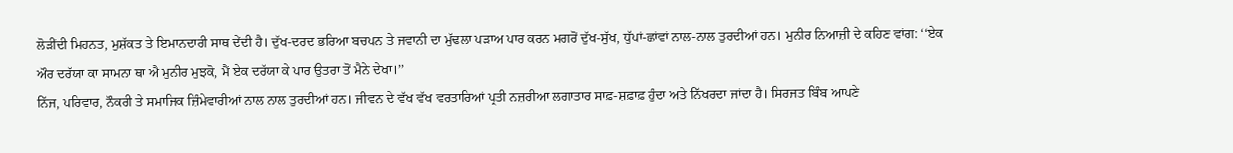ਲੋੜੀਂਦੀ ਮਿਹਨਤ, ਮੁਸ਼ੱਕਤ ਤੇ ਇਮਾਨਦਾਰੀ ਸਾਥ ਦੇਂਦੀ ਹੈ। ਦੁੱਖ-ਦਰਦ ਭਰਿਆ ਬਚਪਨ ਤੇ ਜਵਾਨੀ ਦਾ ਮੁੱਢਲਾ ਪੜਾਅ ਪਾਰ ਕਰਨ ਮਗਰੋਂ ਦੁੱਖ-ਸੁੱਖ, ਧੁੱਪਾਂ-ਛਾਂਵਾਂ ਨਾਲ-ਨਾਲ ਤੁਰਦੀਆਂ ਹਨ। ਮੁਨੀਰ ਨਿਆਜ਼ੀ ਦੇ ਕਹਿਣ ਵਾਂਗ: ‘‘ਏਕ ਔਰ ਦਰੱਯਾ ਕਾ ਸਾਮਨਾ ਥਾ ਐ ਮੁਨੀਰ ਮੁਝਕੋ, ਮੈਂ ਏਕ ਦਰੱਯਾ ਕੇ ਪਾਰ ਉਤਰਾ ਤੋਂ ਮੈਨੇ ਦੇਖਾ।’’
ਨਿੱਜ, ਪਰਿਵਾਰ, ਨੌਕਰੀ ਤੇ ਸਮਾਜਿਕ ਜ਼ਿੰਮੇਵਾਰੀਆਂ ਨਾਲ ਨਾਲ ਤੁਰਦੀਆਂ ਹਨ। ਜੀਵਨ ਦੇ ਵੱਖ ਵੱਖ ਵਰਤਾਰਿਆਂ ਪ੍ਰਤੀ ਨਜ਼ਰੀਆ ਲਗਾਤਾਰ ਸਾਫ਼-ਸ਼ਫ਼ਾਫ਼ ਹੁੰਦਾ ਅਤੇ ਨਿੱਖਰਦਾ ਜਾਂਦਾ ਹੈ। ਸਿਰਜਤ ਬਿੰਬ ਆਪਣੇ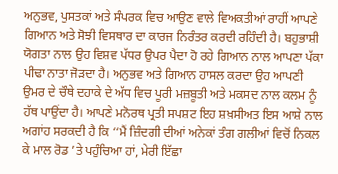ਅਨੁਭਵ, ਪੁਸਤਕਾਂ ਅਤੇ ਸੰਪਰਕ ਵਿਚ ਆਉਣ ਵਾਲੇ ਵਿਅਕਤੀਆਂ ਰਾਹੀਂ ਆਪਣੇ ਗਿਆਨ ਅਤੇ ਸੋਝੀ ਵਿਸਥਾਰ ਦਾ ਕਾਰਜ ਨਿਰੰਤਰ ਕਰਦੀ ਰਹਿੰਦੀ ਹੈ। ਬਹੁਭਾਸ਼ੀ ਯੋਗਤਾ ਨਾਲ ਉਹ ਵਿਸ਼ਵ ਪੱਧਰ ਉਪਰ ਪੈਦਾ ਹੋ ਰਹੇ ਗਿਆਨ ਨਾਲ ਆਪਣਾ ਪੱਕਾ ਪੀਢਾ ਨਾਤਾ ਜੋੜਦਾ ਹੈ। ਅਨੁਭਵ ਅਤੇ ਗਿਆਨ ਹਾਸਲ ਕਰਦਾ ਉਹ ਆਪਣੀ ਉਮਰ ਦੇ ਚੌਥੇ ਦਹਾਕੇ ਦੇ ਅੱਧ ਵਿਚ ਪੂਰੀ ਮਜ਼ਬੂਤੀ ਅਤੇ ਮਕਸਦ ਨਾਲ ਕਲਮ ਨੂੰ ਹੱਥ ਪਾਉਂਦਾ ਹੈ। ਆਪਣੇ ਮਨੋਰਥ ਪ੍ਰਤੀ ਸਪਸ਼ਟ ਇਹ ਸ਼ਖ਼ਸੀਅਤ ਇਸ ਆਸ਼ੇ ਨਾਲ ਅਗਾਂਹ ਸਰਕਦੀ ਹੈ ਕਿ ‘‘ਮੈਂ ਜ਼ਿੰਦਗੀ ਦੀਆਂ ਅਨੇਕਾਂ ਤੰਗ ਗਲੀਆਂ ਵਿਚੋਂ ਨਿਕਲ ਕੇ ਮਾਲ ਰੋਡ ’ਤੇ ਪਹੁੰਚਿਆ ਹਾਂ, ਮੇਰੀ ਇੱਛਾ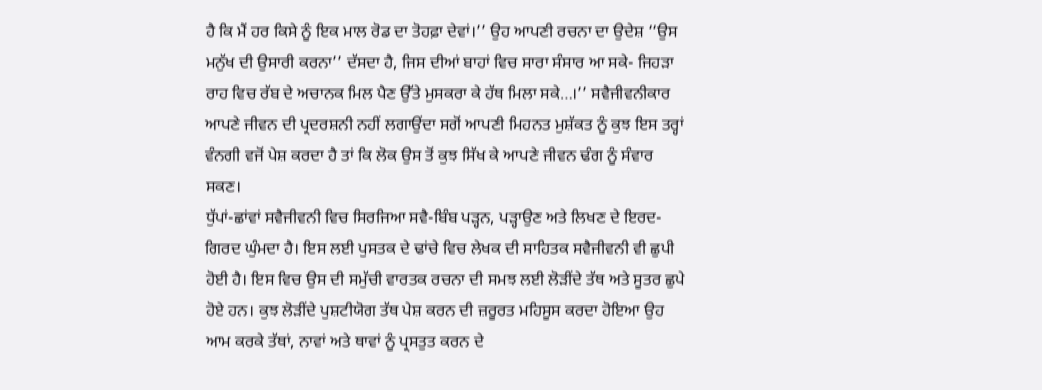ਹੈ ਕਿ ਮੈਂ ਹਰ ਕਿਸੇ ਨੂੰ ਇਕ ਮਾਲ ਰੋਡ ਦਾ ਤੋਹਫ਼ਾ ਦੇਵਾਂ।’’ ਉਹ ਆਪਣੀ ਰਚਨਾ ਦਾ ਉਦੇਸ਼ ‘‘ਉਸ ਮਨੁੱਖ ਦੀ ਉਸਾਰੀ ਕਰਨਾ’’ ਦੱਸਦਾ ਹੈ, ਜਿਸ ਦੀਆਂ ਬਾਹਾਂ ਵਿਚ ਸਾਰਾ ਸੰਸਾਰ ਆ ਸਕੇ- ਜਿਹੜਾ ਰਾਹ ਵਿਚ ਰੱਬ ਦੇ ਅਚਾਨਕ ਮਿਲ ਪੈਣ ਉੱਤੇ ਮੁਸਕਰਾ ਕੇ ਹੱਥ ਮਿਲਾ ਸਕੇ…।’’ ਸਵੈਜੀਵਨੀਕਾਰ ਆਪਣੇ ਜੀਵਨ ਦੀ ਪ੍ਰਦਰਸ਼ਨੀ ਨਹੀਂ ਲਗਾਉਂਦਾ ਸਗੋਂ ਆਪਣੀ ਮਿਹਨਤ ਮੁਸ਼ੱਕਤ ਨੂੰ ਕੁਝ ਇਸ ਤਰ੍ਹਾਂ ਵੰਨਗੀ ਵਜੋਂ ਪੇਸ਼ ਕਰਦਾ ਹੈ ਤਾਂ ਕਿ ਲੋਕ ਉਸ ਤੋਂ ਕੁਝ ਸਿੱਖ ਕੇ ਆਪਣੇ ਜੀਵਨ ਢੰਗ ਨੂੰ ਸੰਵਾਰ ਸਕਣ।
ਧੁੱਪਾਂ-ਛਾਂਵਾਂ ਸਵੈਜੀਵਨੀ ਵਿਚ ਸਿਰਜਿਆ ਸਵੈ-ਬਿੰਬ ਪੜ੍ਹਨ, ਪੜ੍ਹਾਉਣ ਅਤੇ ਲਿਖਣ ਦੇ ਇਰਦ-ਗਿਰਦ ਘੁੰਮਦਾ ਹੈ। ਇਸ ਲਈ ਪੁਸਤਕ ਦੇ ਢਾਂਚੇ ਵਿਚ ਲੇਖਕ ਦੀ ਸਾਹਿਤਕ ਸਵੈਜੀਵਨੀ ਵੀ ਛੁਪੀ ਹੋਈ ਹੈ। ਇਸ ਵਿਚ ਉਸ ਦੀ ਸਮੁੱਚੀ ਵਾਰਤਕ ਰਚਨਾ ਦੀ ਸਮਝ ਲਈ ਲੋੜੀਂਦੇ ਤੱਥ ਅਤੇ ਸੂਤਰ ਛੁਪੇ ਹੋਏ ਹਨ। ਕੁਝ ਲੋੜੀਂਦੇ ਪੁਸ਼ਟੀਯੋਗ ਤੱਥ ਪੇਸ਼ ਕਰਨ ਦੀ ਜ਼ਰੂਰਤ ਮਹਿਸੂਸ ਕਰਦਾ ਹੋਇਆ ਉਹ ਆਮ ਕਰਕੇ ਤੱਥਾਂ, ਨਾਵਾਂ ਅਤੇ ਥਾਵਾਂ ਨੂੰ ਪ੍ਰਸਤੁਤ ਕਰਨ ਦੇ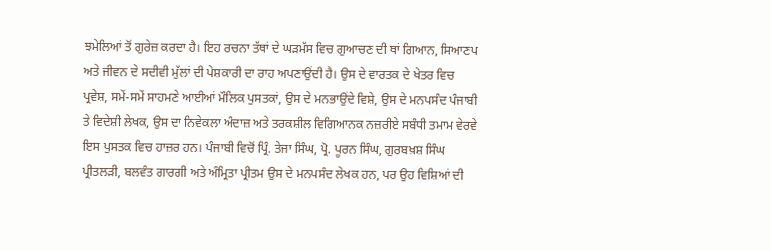ਝਮੇਲਿਆਂ ਤੋਂ ਗੁਰੇਜ਼ ਕਰਦਾ ਹੈ। ਇਹ ਰਚਨਾ ਤੱਥਾਂ ਦੇ ਘੜਮੱਸ ਵਿਚ ਗੁਆਚਣ ਦੀ ਥਾਂ ਗਿਆਨ, ਸਿਆਣਪ ਅਤੇ ਜੀਵਨ ਦੇ ਸਦੀਵੀ ਮੁੱਲਾਂ ਦੀ ਪੇਸ਼ਕਾਰੀ ਦਾ ਰਾਹ ਅਪਣਾਉਂਦੀ ਹੈ। ਉਸ ਦੇ ਵਾਰਤਕ ਦੇ ਖੇਤਰ ਵਿਚ ਪ੍ਰਵੇਸ਼, ਸਮੇਂ-ਸਮੇਂ ਸਾਹਮਣੇ ਆਈਆਂ ਮੌਲਿਕ ਪੁਸਤਕਾਂ, ਉਸ ਦੇ ਮਨਭਾਉਂਦੇ ਵਿਸ਼ੇ, ਉਸ ਦੇ ਮਨਪਸੰਦ ਪੰਜਾਬੀ ਤੇ ਵਿਦੇਸ਼ੀ ਲੇਖਕ, ਉਸ ਦਾ ਨਿਵੇਕਲਾ ਅੰਦਾਜ਼ ਅਤੇ ਤਰਕਸ਼ੀਲ ਵਿਗਿਆਨਕ ਨਜ਼ਰੀਏ ਸਬੰਧੀ ਤਮਾਮ ਵੇਰਵੇ ਇਸ ਪੁਸਤਕ ਵਿਚ ਹਾਜ਼ਰ ਹਨ। ਪੰਜਾਬੀ ਵਿਚੋਂ ਪ੍ਰਿੰ. ਤੇਜਾ ਸਿੰਘ, ਪ੍ਰੋ. ਪੂਰਨ ਸਿੰਘ, ਗੁਰਬਖ਼ਸ਼ ਸਿੰਘ ਪ੍ਰੀਤਲੜੀ, ਬਲਵੰਤ ਗਾਰਗੀ ਅਤੇ ਅੰਮ੍ਰਿਤਾ ਪ੍ਰੀਤਮ ਉਸ ਦੇ ਮਨਪਸੰਦ ਲੇਖਕ ਹਨ, ਪਰ ਉਹ ਵਿਸ਼ਿਆਂ ਦੀ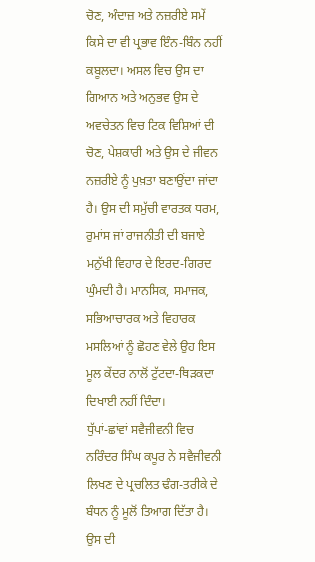ਚੋਣ, ਅੰਦਾਜ਼ ਅਤੇ ਨਜ਼ਰੀਏ ਸਮੇਂ ਕਿਸੇ ਦਾ ਵੀ ਪ੍ਰਭਾਵ ਇੰਨ-ਬਿੰਨ ਨਹੀਂ ਕਬੂਲਦਾ। ਅਸਲ ਵਿਚ ਉਸ ਦਾ ਗਿਆਨ ਅਤੇ ਅਨੁਭਵ ਉਸ ਦੇ ਅਵਚੇਤਨ ਵਿਚ ਟਿਕ ਵਿਸ਼ਿਆਂ ਦੀ ਚੋਣ, ਪੇਸ਼ਕਾਰੀ ਅਤੇ ਉਸ ਦੇ ਜੀਵਨ ਨਜ਼ਰੀਏ ਨੂੰ ਪੁਖ਼ਤਾ ਬਣਾਉਂਦਾ ਜਾਂਦਾ ਹੈ। ਉਸ ਦੀ ਸਮੁੱਚੀ ਵਾਰਤਕ ਧਰਮ, ਰੁਮਾਂਸ ਜਾਂ ਰਾਜਨੀਤੀ ਦੀ ਬਜਾਏ ਮਨੁੱਖੀ ਵਿਹਾਰ ਦੇ ਇਰਦ-ਗਿਰਦ ਘੁੰਮਦੀ ਹੈ। ਮਾਨਸਿਕ, ਸਮਾਜਕ, ਸਭਿਆਚਾਰਕ ਅਤੇ ਵਿਹਾਰਕ ਮਸਲਿਆਂ ਨੂੰ ਛੋਹਣ ਵੇਲੇ ਉਹ ਇਸ ਮੂਲ ਕੇਂਦਰ ਨਾਲੋਂ ਟੁੱਟਦਾ-ਥਿੜਕਦਾ ਦਿਖਾਈ ਨਹੀਂ ਦਿੰਦਾ।
ਧੁੱਪਾਂ-ਛਾਂਵਾਂ ਸਵੈਜੀਵਨੀ ਵਿਚ ਨਰਿੰਦਰ ਸਿੰਘ ਕਪੂਰ ਨੇ ਸਵੈਜੀਵਨੀ ਲਿਖਣ ਦੇ ਪ੍ਰਚਲਿਤ ਢੰਗ-ਤਰੀਕੇ ਦੇ ਬੰਧਨ ਨੂੰ ਮੂਲੋਂ ਤਿਆਗ ਦਿੱਤਾ ਹੈ। ਉਸ ਦੀ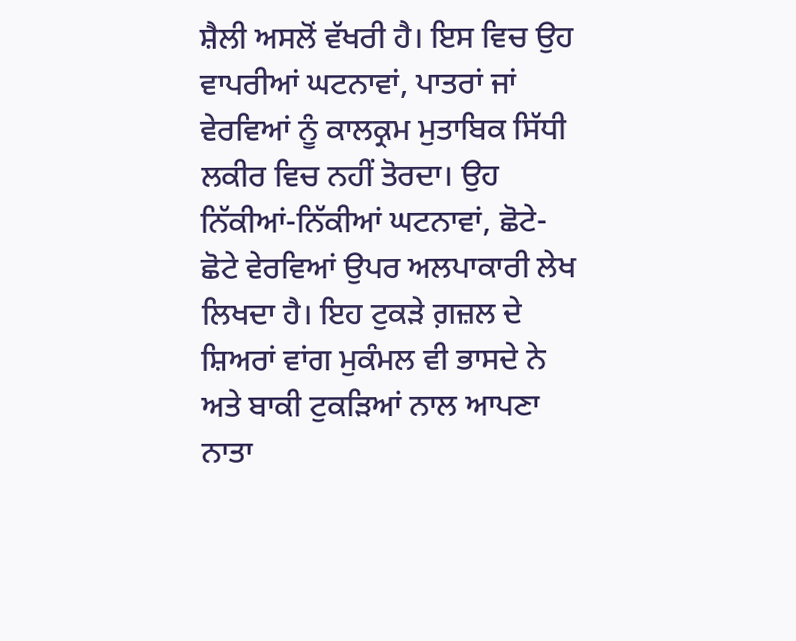ਸ਼ੈਲੀ ਅਸਲੋਂ ਵੱਖਰੀ ਹੈ। ਇਸ ਵਿਚ ਉਹ ਵਾਪਰੀਆਂ ਘਟਨਾਵਾਂ, ਪਾਤਰਾਂ ਜਾਂ ਵੇਰਵਿਆਂ ਨੂੰ ਕਾਲਕ੍ਰਮ ਮੁਤਾਬਿਕ ਸਿੱਧੀ ਲਕੀਰ ਵਿਚ ਨਹੀਂ ਤੋਰਦਾ। ਉਹ ਨਿੱਕੀਆਂ-ਨਿੱਕੀਆਂ ਘਟਨਾਵਾਂ, ਛੋਟੇ-ਛੋਟੇ ਵੇਰਵਿਆਂ ਉਪਰ ਅਲਪਾਕਾਰੀ ਲੇਖ ਲਿਖਦਾ ਹੈ। ਇਹ ਟੁਕੜੇ ਗ਼ਜ਼ਲ ਦੇ ਸ਼ਿਅਰਾਂ ਵਾਂਗ ਮੁਕੰਮਲ ਵੀ ਭਾਸਦੇ ਨੇ ਅਤੇ ਬਾਕੀ ਟੁਕੜਿਆਂ ਨਾਲ ਆਪਣਾ ਨਾਤਾ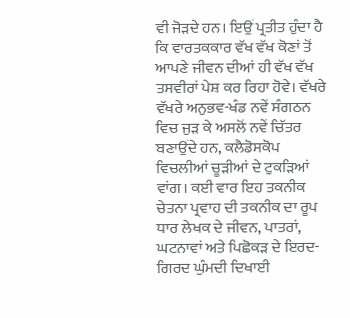ਵੀ ਜੋੜਦੇ ਹਨ। ਇਉਂ ਪ੍ਰਤੀਤ ਹੁੰਦਾ ਹੈ ਕਿ ਵਾਰਤਕਕਾਰ ਵੱਖ ਵੱਖ ਕੋਣਾਂ ਤੋਂ ਆਪਣੇ ਜੀਵਨ ਦੀਆਂ ਹੀ ਵੱਖ ਵੱਖ ਤਸਵੀਰਾਂ ਪੇਸ਼ ਕਰ ਰਿਹਾ ਹੋਵੇ। ਵੱਖਰੇ ਵੱਖਰੇ ਅਨੁਭਵ-ਖੰਡ ਨਵੇਂ ਸੰਗਠਨ ਵਿਚ ਜੁੜ ਕੇ ਅਸਲੋਂ ਨਵੇਂ ਚਿੱਤਰ ਬਣਾਉਂਦੇ ਹਨ, ਕਲੈਡੋਸਕੋਪ ਵਿਚਲੀਆਂ ਚੂੜੀਆਂ ਦੇ ਟੁਕੜਿਆਂ ਵਾਂਗ। ਕਈ ਵਾਰ ਇਹ ਤਕਨੀਕ ਚੇਤਨਾ ਪ੍ਰਵਾਹ ਦੀ ਤਕਨੀਕ ਦਾ ਰੂਪ ਧਾਰ ਲੇਖਕ ਦੇ ਜੀਵਨ, ਪਾਤਰਾਂ, ਘਟਨਾਵਾਂ ਅਤੇ ਪਿਛੋਕੜ ਦੇ ਇਰਦ-ਗਿਰਦ ਘੁੰਮਦੀ ਦਿਖਾਈ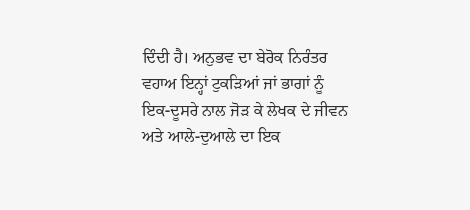ਦਿੰਦੀ ਹੈ। ਅਨੁਭਵ ਦਾ ਬੇਰੋਕ ਨਿਰੰਤਰ ਵਹਾਅ ਇਨ੍ਹਾਂ ਟੁਕੜਿਆਂ ਜਾਂ ਭਾਗਾਂ ਨੂੰ ਇਕ-ਦੂਸਰੇ ਨਾਲ ਜੋੜ ਕੇ ਲੇਖਕ ਦੇ ਜੀਵਨ ਅਤੇ ਆਲੇ-ਦੁਆਲੇ ਦਾ ਇਕ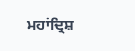ਮਹਾਂਦ੍ਰਿਸ਼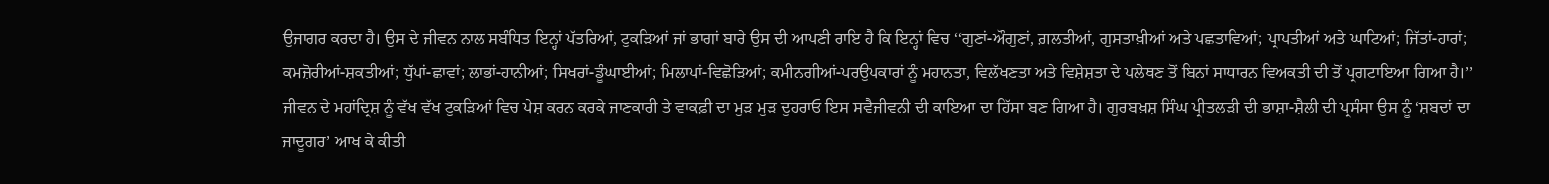ਉਜਾਗਰ ਕਰਦਾ ਹੈ। ਉਸ ਦੇ ਜੀਵਨ ਨਾਲ ਸਬੰਧਿਤ ਇਨ੍ਹਾਂ ਪੱਤਰਿਆਂ, ਟੁਕੜਿਆਂ ਜਾਂ ਭਾਗਾਂ ਬਾਰੇ ਉਸ ਦੀ ਆਪਣੀ ਰਾਇ ਹੈ ਕਿ ਇਨ੍ਹਾਂ ਵਿਚ ‘‘ਗੁਣਾਂ-ਔਗੁਣਾਂ, ਗ਼ਲਤੀਆਂ, ਗੁਸਤਾਖ਼ੀਆਂ ਅਤੇ ਪਛਤਾਵਿਆਂ; ਪ੍ਰਾਪਤੀਆਂ ਅਤੇ ਘਾਟਿਆਂ; ਜਿੱਤਾਂ-ਹਾਰਾਂ; ਕਮਜ਼ੋਰੀਆਂ-ਸ਼ਕਤੀਆਂ; ਧੁੱਪਾਂ-ਛਾਵਾਂ; ਲਾਭਾਂ-ਹਾਨੀਆਂ; ਸਿਖਰਾਂ-ਡੂੰਘਾਈਆਂ; ਮਿਲਾਪਾਂ-ਵਿਛੋੜਿਆਂ; ਕਮੀਨਗੀਆਂ-ਪਰਉਪਕਾਰਾਂ ਨੂੰ ਮਹਾਨਤਾ, ਵਿਲੱਖਣਤਾ ਅਤੇ ਵਿਸ਼ੇਸ਼ਤਾ ਦੇ ਪਲੇਥਣ ਤੋਂ ਬਿਨਾਂ ਸਾਧਾਰਨ ਵਿਅਕਤੀ ਦੀ ਤੋਂ ਪ੍ਰਗਟਾਇਆ ਗਿਆ ਹੈ।’’ ਜੀਵਨ ਦੇ ਮਹਾਂਦ੍ਰਿਸ਼ ਨੂੰ ਵੱਖ ਵੱਖ ਟੁਕੜਿਆਂ ਵਿਚ ਪੇਸ਼ ਕਰਨ ਕਰਕੇ ਜਾਣਕਾਰੀ ਤੇ ਵਾਕਫ਼ੀ ਦਾ ਮੁੜ ਮੁੜ ਦੁਹਰਾਓ ਇਸ ਸਵੈਜੀਵਨੀ ਦੀ ਕਾਇਆ ਦਾ ਹਿੱਸਾ ਬਣ ਗਿਆ ਹੈ। ਗੁਰਬਖ਼ਸ਼ ਸਿੰਘ ਪ੍ਰੀਤਲੜੀ ਦੀ ਭਾਸ਼ਾ-ਸ਼ੈਲੀ ਦੀ ਪ੍ਰਸੰਸਾ ਉਸ ਨੂੰ ‘ਸ਼ਬਦਾਂ ਦਾ ਜਾਦੂਗਰ’ ਆਖ ਕੇ ਕੀਤੀ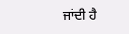ਜਾਂਦੀ ਹੈ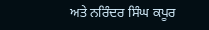ਅਤੇ ਨਰਿੰਦਰ ਸਿੰਘ ਕਪੂਰ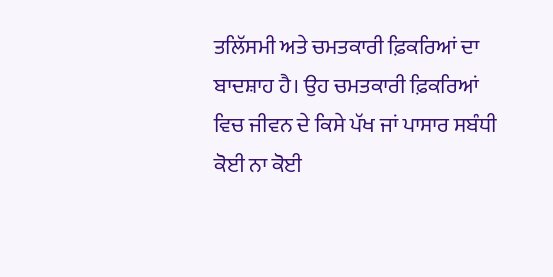ਤਲਿੱਸਮੀ ਅਤੇ ਚਮਤਕਾਰੀ ਫ਼ਿਕਰਿਆਂ ਦਾ ਬਾਦਸ਼ਾਹ ਹੈ। ਉਹ ਚਮਤਕਾਰੀ ਫ਼ਿਕਰਿਆਂ ਵਿਚ ਜੀਵਨ ਦੇ ਕਿਸੇ ਪੱਖ ਜਾਂ ਪਾਸਾਰ ਸਬੰਧੀ ਕੋਈ ਨਾ ਕੋਈ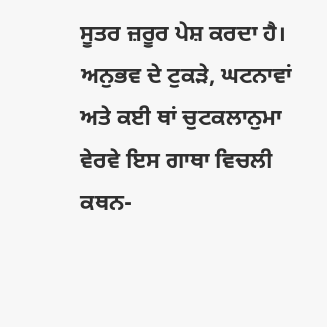ਸੂਤਰ ਜ਼ਰੂਰ ਪੇਸ਼ ਕਰਦਾ ਹੈ। ਅਨੁਭਵ ਦੇ ਟੁਕੜੇ, ਘਟਨਾਵਾਂ ਅਤੇ ਕਈ ਥਾਂ ਚੁਟਕਲਾਨੁਮਾ ਵੇਰਵੇ ਇਸ ਗਾਥਾ ਵਿਚਲੀ ਕਥਨ-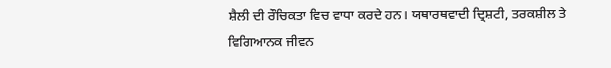ਸ਼ੈਲੀ ਦੀ ਰੌਚਿਕਤਾ ਵਿਚ ਵਾਧਾ ਕਰਦੇ ਹਨ। ਯਥਾਰਥਵਾਦੀ ਦ੍ਰਿਸ਼ਟੀ, ਤਰਕਸ਼ੀਲ ਤੇ ਵਿਗਿਆਨਕ ਜੀਵਨ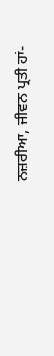ਨਜ਼ਰੀਆ, ਜੀਵਨ ਪ੍ਰਤੀ ਹਾਂ-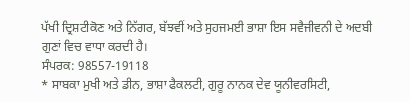ਪੱਖੀ ਦ੍ਰਿਸ਼ਟੀਕੋਣ ਅਤੇ ਨਿੱਗਰ, ਬੱਝਵੀਂ ਅਤੇ ਸੁਹਜਮਈ ਭਾਸ਼ਾ ਇਸ ਸਵੈਜੀਵਨੀ ਦੇ ਅਦਬੀ ਗੁਣਾਂ ਵਿਚ ਵਾਧਾ ਕਰਦੀ ਹੈ।
ਸੰਪਰਕ: 98557-19118
* ਸਾਬਕਾ ਮੁਖੀ ਅਤੇ ਡੀਨ, ਭਾਸ਼ਾ ਫੈਕਲਟੀ, ਗੁਰੂ ਨਾਨਕ ਦੇਵ ਯੂਨੀਵਰਸਿਟੀ,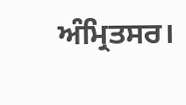ਅੰਮ੍ਰਿਤਸਰ।